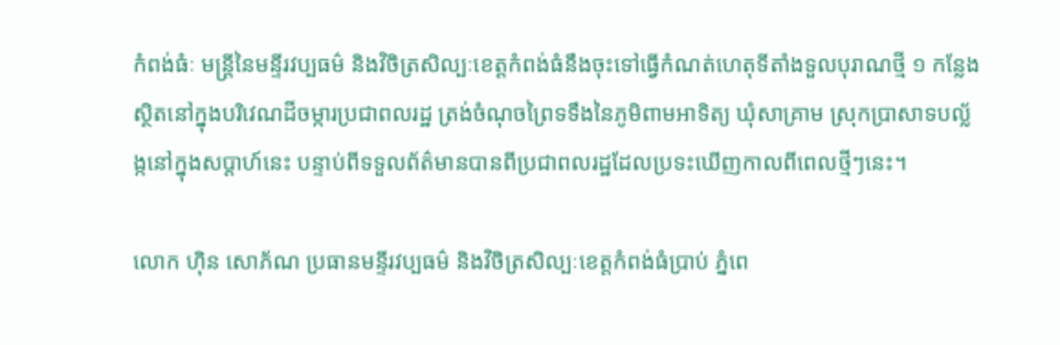កំពង់ធំៈ មន្ត្រីនៃមន្ទីរវប្បធម៌ និងវិចិត្រសិល្បៈខេត្តកំពង់ធំនឹងចុះទៅធ្វើកំណត់ហេតុទីតាំងទួលបុរាណថ្មី ១ កន្លែងស្ថិតនៅក្នុងបរិវេណដីចម្ការប្រជាពលរដ្ឋ ត្រង់ចំណុចព្រៃទទឹងនៃភូមិពាមអាទិត្យ ឃុំសាគ្រាម ស្រុកប្រាសាទបល្ល័ង្កនៅក្នុងសប្តាហ៍នេះ បន្ទាប់ពីទទួលព័ត៌មានបានពីប្រជាពលរដ្ឋដែលប្រទះឃើញកាលពីពេលថ្មីៗនេះ។

លោក ហ៊ិន សោភ័ណ ប្រធានមន្ទីរវប្បធម៌ និងវិចិត្រសិល្បៈខេត្តកំពង់ធំប្រាប់ ភ្នំពេ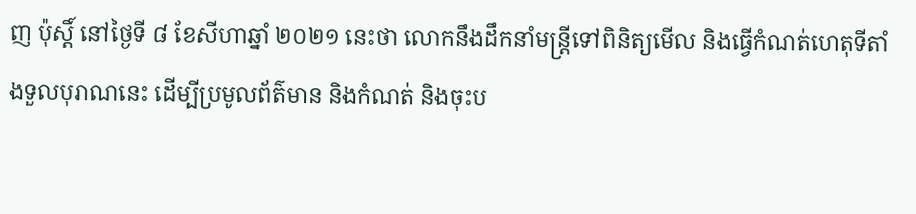ញ ប៉ុស្តិ៍ នៅថ្ងៃទី ៨ ខែសីហាឆ្នាំ ២០២១ នេះថា លោកនឹងដឹកនាំមន្ត្រីទៅពិនិត្យមើល និងធ្វើកំណត់ហេតុទីតាំងទួលបុរាណនេះ ដើម្បីប្រមូលព័ត៌មាន និងកំណត់ និងចុះប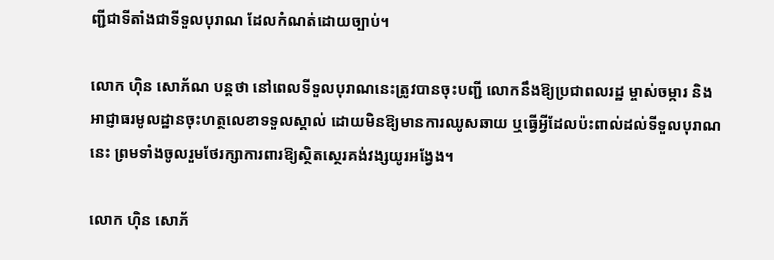ញ្ជីជាទីតាំងជាទីទួលបុរាណ ដែលកំណត់ដោយច្បាប់។

លោក ហ៊ិន សោភ័ណ បន្តថា នៅពេលទីទួលបុរាណនេះត្រូវបានចុះបញ្ជី លោកនឹងឱ្យប្រជាពលរដ្ឋ ម្ចាស់ចម្ការ និងអាជ្ញាធរមូលដ្ឋានចុះហត្ថលេខាទទួលស្គាល់ ដោយមិនឱ្យមានការឈូសឆាយ ឬធ្វើអ្វីដែលប៉ះពាល់ដល់ទីទួលបុរាណនេះ ព្រមទាំងចូលរួមថែរក្សាការពារឱ្យស្ថិតស្ថេរគង់វង្សយូរអង្វែង។

លោក ហ៊ិន សោភ័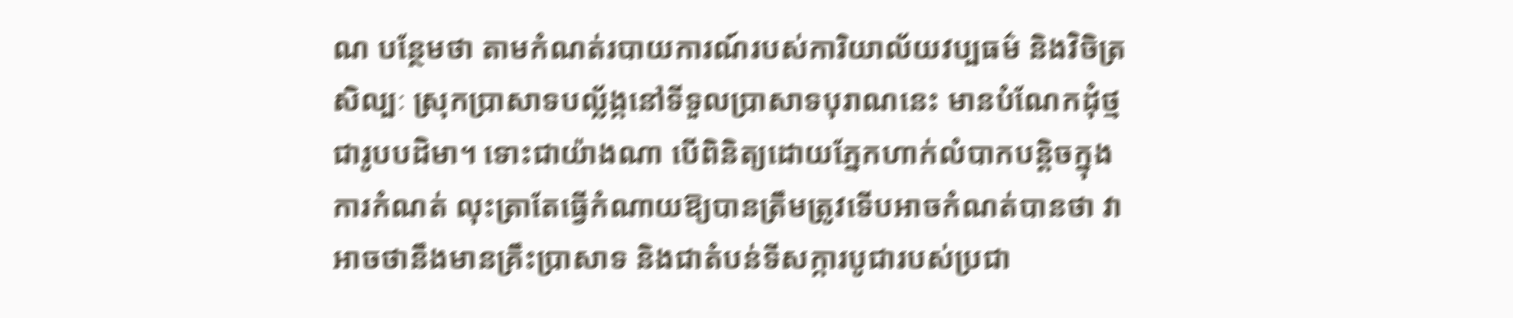ណ បន្ថែមថា តាមកំណត់របាយការណ៍របស់ការិយាល័យវប្បធម៌ និងវិចិត្រសិល្បៈ ស្រុកប្រាសាទបល្ល័ង្កនៅទីទួលប្រាសាទបុរាណនេះ មានបំណែកដុំថ្មជារូបបដិមា។ ទោះជាយ៉ាងណា បើពិនិត្យដោយភ្នែកហាក់លំបាកបន្តិចក្នុងការកំណត់ លុះត្រាតែធ្វើកំណាយឱ្យបានត្រឹមត្រូវទើបអាចកំណត់បានថា វាអាចថានឹងមានគ្រឹះប្រាសាទ និងជាតំបន់ទីសក្ការបូជារបស់ប្រជា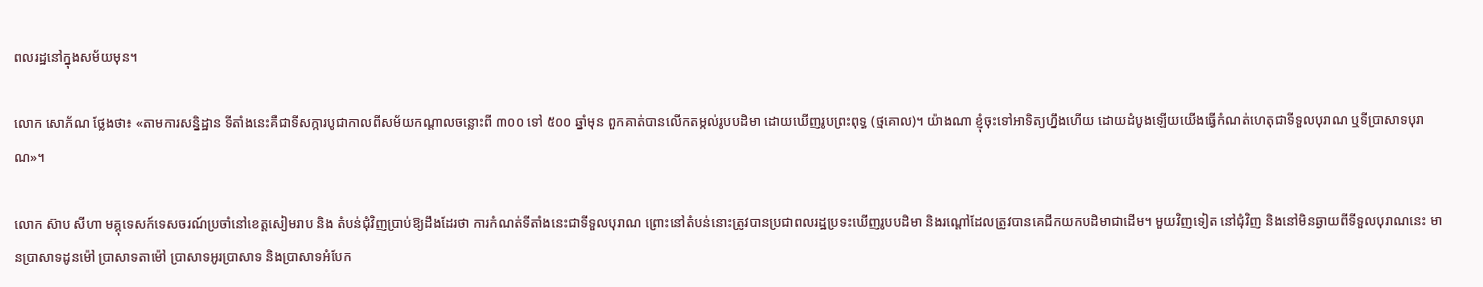ពលរដ្ឋនៅក្នុងសម័យមុន។

លោក សោភ័ណ ថ្លែងថា៖ «តាមការសន្និដ្ឋាន ទីតាំងនេះគឺជាទីសក្ការបូជាកាលពីសម័យកណ្តាលចន្លោះពី ៣០០ ទៅ ៥០០ ឆ្នាំមុន ពួកគាត់បានលើកតម្កល់រូបបដិមា ដោយឃើញរូបព្រះពុទ្ធ (ថ្មគោល)។ យ៉ាងណា ខ្ញុំចុះទៅអាទិត្យហ្នឹងហើយ ដោយដំបូងឡើយយើងធ្វើកំណត់ហេតុជាទីទួលបុរាណ ឬទីប្រាសាទបុរាណ»។

លោក ស៊ាប សីហា មគ្គុទេសក៍ទេសចរណ៍ប្រចាំនៅខេត្តសៀមរាប និង តំបន់ជុំវិញប្រាប់ឱ្យដឹងដែរថា ការកំណត់ទីតាំងនេះជាទីទួលបុរាណ ព្រោះនៅតំបន់នោះត្រូវបានប្រជាពលរដ្ឋប្រទះឃើញរូបបដិមា និងរណ្តៅដែលត្រូវបានគេជីកយកបដិមាជាដើម។ មួយវិញទៀត នៅជុំវិញ និងនៅមិនឆ្ងាយពីទីទួលបុរាណនេះ មានប្រាសាទដូនម៉ៅ ប្រាសាទតាម៉ៅ ប្រាសាទអូរប្រាសាទ និងប្រាសាទអំបែក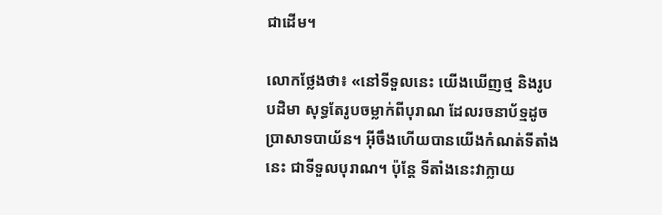ជាដើម។

លោកថ្លែងថា៖ «នៅទីទួលនេះ យើងឃើញថ្ម និងរូបបដិមា សុទ្ធតែរូបចម្លាក់ពីបុរាណ ដែលរចនាប័ទ្មដូចប្រាសាទបាយ័ន។ អ៊ីចឹងហើយបានយើងកំណត់ទីតាំងនេះ ជាទីទួលបុរាណ។ ប៉ុន្តែ ទីតាំងនេះវាក្លាយ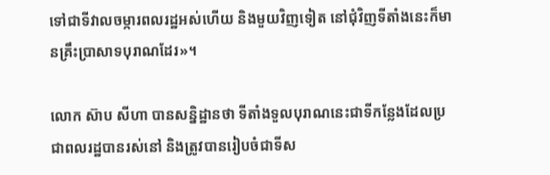ទៅជាទីវាលចម្ការពលរដ្ឋអស់ហើយ និងមួយវិញទៀត នៅជុំវិញទីតាំងនេះក៏មានគ្រឹះប្រាសាទបុរាណដែរ»។

លោក ស៊ាប សីហា បានសន្និដ្ឋានថា ទីតាំងទួលបុរាណនេះជាទីកន្លែងដែលប្រជាពលរដ្ឋបានរស់នៅ និងត្រូវបានរៀបចំជាទីស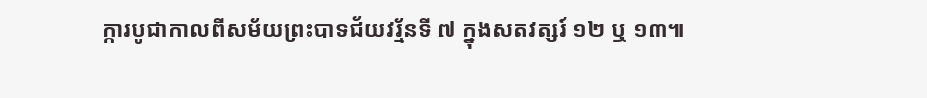ក្ការបូជាកាលពីសម័យព្រះបាទជ័យវរ្ម័នទី ៧ ក្នុងសតវត្សរ៍ ១២ ឬ ១៣៕